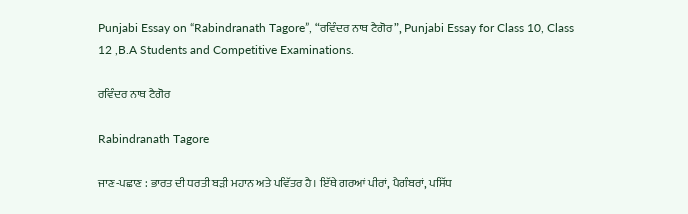Punjabi Essay on “Rabindranath Tagore”, “ਰਵਿੰਦਰ ਨਾਥ ਟੈਗੋਰ”, Punjabi Essay for Class 10, Class 12 ,B.A Students and Competitive Examinations.

ਰਵਿੰਦਰ ਨਾਥ ਟੈਗੋਰ

Rabindranath Tagore

ਜਾਣ-ਪਛਾਣ : ਭਾਰਤ ਦੀ ਧਰਤੀ ਬੜੀ ਮਹਾਨ ਅਤੇ ਪਵਿੱਤਰ ਹੈ। ਇੱਥੇ ਗਰਆਂ ਪੀਰਾਂ, ਪੈਗੰਬਰਾਂ, ਪਸਿੱਧ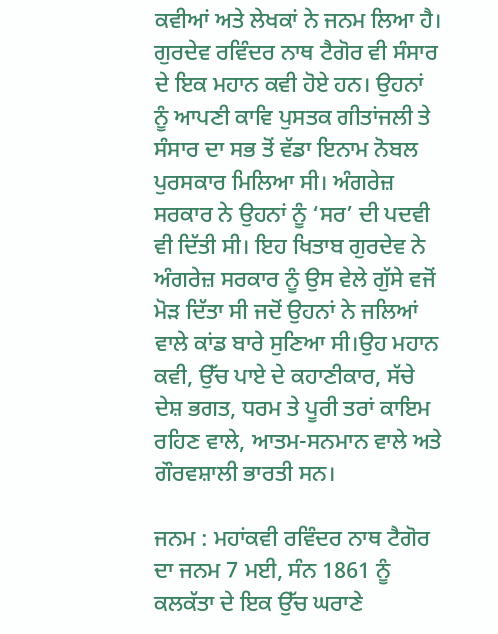ਕਵੀਆਂ ਅਤੇ ਲੇਖਕਾਂ ਨੇ ਜਨਮ ਲਿਆ ਹੈ। ਗੁਰਦੇਵ ਰਵਿੰਦਰ ਨਾਥ ਟੈਗੋਰ ਵੀ ਸੰਸਾਰ ਦੇ ਇਕ ਮਹਾਨ ਕਵੀ ਹੋਏ ਹਨ। ਉਹਨਾਂ ਨੂੰ ਆਪਣੀ ਕਾਵਿ ਪੁਸਤਕ ਗੀਤਾਂਜਲੀ ਤੇ ਸੰਸਾਰ ਦਾ ਸਭ ਤੋਂ ਵੱਡਾ ਇਨਾਮ ਨੋਬਲ ਪੁਰਸਕਾਰ ਮਿਲਿਆ ਸੀ। ਅੰਗਰੇਜ਼ ਸਰਕਾਰ ਨੇ ਉਹਨਾਂ ਨੂੰ ‘ਸਰ’ ਦੀ ਪਦਵੀ ਵੀ ਦਿੱਤੀ ਸੀ। ਇਹ ਖਿਤਾਬ ਗੁਰਦੇਵ ਨੇ ਅੰਗਰੇਜ਼ ਸਰਕਾਰ ਨੂੰ ਉਸ ਵੇਲੇ ਗੁੱਸੇ ਵਜੋਂ ਮੋੜ ਦਿੱਤਾ ਸੀ ਜਦੋਂ ਉਹਨਾਂ ਨੇ ਜਲਿਆਂ ਵਾਲੇ ਕਾਂਡ ਬਾਰੇ ਸੁਣਿਆ ਸੀ।ਉਹ ਮਹਾਨ ਕਵੀ, ਉੱਚ ਪਾਏ ਦੇ ਕਹਾਣੀਕਾਰ, ਸੱਚੇ ਦੇਸ਼ ਭਗਤ, ਧਰਮ ਤੇ ਪੂਰੀ ਤਰਾਂ ਕਾਇਮ ਰਹਿਣ ਵਾਲੇ, ਆਤਮ-ਸਨਮਾਨ ਵਾਲੇ ਅਤੇ ਗੌਰਵਸ਼ਾਲੀ ਭਾਰਤੀ ਸਨ।

ਜਨਮ : ਮਹਾਂਕਵੀ ਰਵਿੰਦਰ ਨਾਥ ਟੈਗੋਰ ਦਾ ਜਨਮ 7 ਮਈ, ਸੰਨ 1861 ਨੂੰ ਕਲਕੱਤਾ ਦੇ ਇਕ ਉੱਚ ਘਰਾਣੇ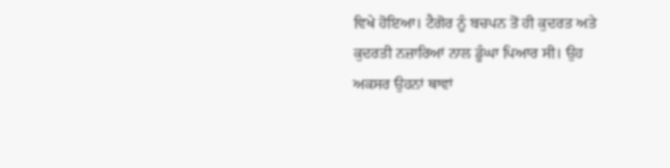ਵਿਖੇ ਹੋਇਆ। ਟੈਗੋਰ ਨੂੰ ਬਚਪਨ ਤੋਂ ਹੀ ਕੁਦਰਤ ਅਤੇ ਕੁਦਰਤੀ ਨਜ਼ਾਰਿਆਂ ਨਾਲ ਡੂੰਘਾ ਪਿਆਰ ਸੀ। ਉਹ ਅਕਸਰ ਉਹਨਾਂ ਥਾਵਾਂ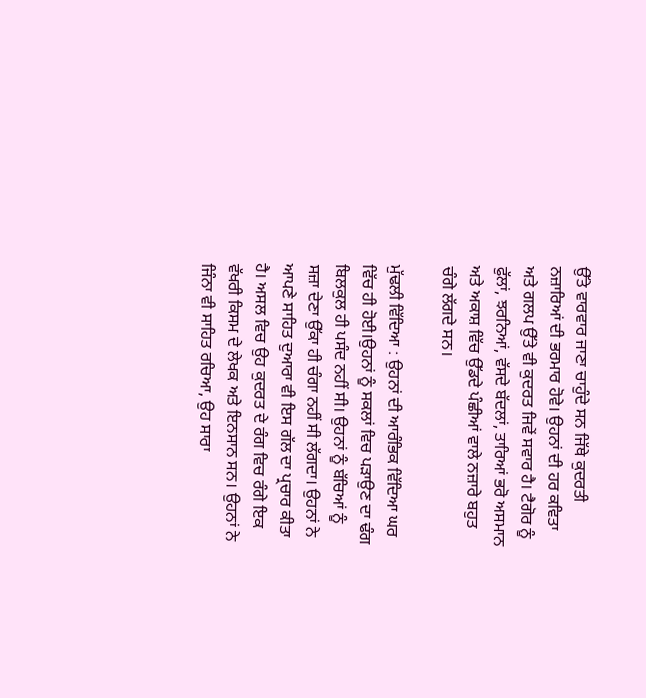ਉੱਤੇ ਵਾਰਵਾਰ ਜਾਣਾ ਚਾਹੁੰਦੇ ਸਨ ਜਿੱਥੇ ਕੁਦਰਤੀ ਨਜ਼ਾਰਿਆਂ ਦੀ ਭਰਮਾਰ ਹੋਵੇ। ਉਹਨਾਂ ਦੀ ਹਰ ਕਵਿਤਾ ਅਤੇ ਗਲਪ ਉੱਤੇ ਵੀ ਕੁਦਰਤ ਜਿਵੇਂ ਸਵਾਰ ਹੈ। ਟੈਗੋਰ ਨੂੰ ਫੁੱਲਾਂ, ਝਰਨਿਆਂ, ਵੱਸਦੇ ਬੱਦਲਾਂ, ਤਾਰਿਆਂ ਭਰੋ ਅਸਮਾਨ ਅਤੇ ਅਕਾਸ਼ ਵਿੱਚ ਉੱਡਦੇ ਪੰਛੀਆਂ ਵਾਲੇ ਨਜ਼ਾਰੇ ਬਹੁਤ ਚੰਗੇ ਲੱਗਦੇ ਸਨ।

ਮੁੱਢਲੀ ਵਿੱਦਿਆ : ਉਹਨਾਂ ਦੀ ਆਰੰਭਿਕ ਵਿੱਦਿਆ ਘਰ ਵਿੱਚ ਹੀ ਹੋਈ।ਉਹਨਾਂ ਨੂੰ ਸਕਲਾਂ ਵਿਚ ਪੜਾਉਣ ਦਾ ਢੰਗ ਬਿਲਕੁਲ ਹੀ ਪਸੰਦ ਨਹੀਂ ਸੀ। ਉਹਨਾਂ ਨੂੰ ਬੱਚਿਆਂ ਨੂੰ ਸਜ਼ਾ ਦੇਣਾ ਉੱਕਾ ਹੀ ਚੰਗਾ ਨਹੀਂ ਸੀ ਲੱਗਦਾ। ਉਹਨਾਂ ਨੇ ਆਪਣੇ ਸਾਹਿਤ ਦੁਆਰਾ ਵੀ ਇਸ ਗੱਲ ਦਾ ਪ੍ਰਚਾਰ ਕੀਤਾ ਹੈ। ਅਸਲ ਵਿਚ ਉਹ ਕੁਦਰਤ ਦੇ ਰੰਗ ਵਿਚ ਰੰਗੇ ਇਕ ਵੱਖਰੀ ਕਿਸਮ ਦੇ ਲੇਖਕ ਅਤੇ ਇਨਸਾਨ ਸਨ। ਉਹਨਾਂ ਨੇ ਜਿੰਨਾ ਵੀ ਸਾਹਿਤ ਰਚਿਆ, ਉਹ ਸਾਰਾ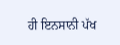ਹੀ ਇਨਸਾਨੀ ਪੱਖ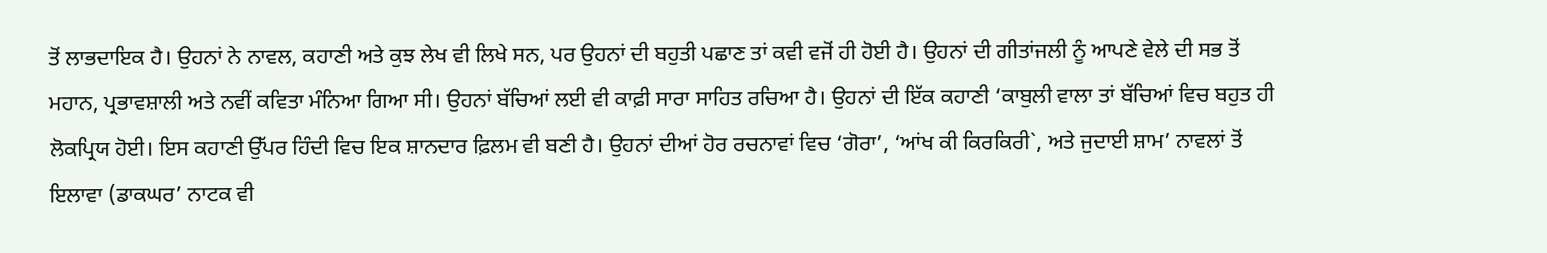ਤੋਂ ਲਾਭਦਾਇਕ ਹੈ। ਉਹਨਾਂ ਨੇ ਨਾਵਲ, ਕਹਾਣੀ ਅਤੇ ਕੁਝ ਲੇਖ ਵੀ ਲਿਖੇ ਸਨ, ਪਰ ਉਹਨਾਂ ਦੀ ਬਹੁਤੀ ਪਛਾਣ ਤਾਂ ਕਵੀ ਵਜੋਂ ਹੀ ਹੋਈ ਹੈ। ਉਹਨਾਂ ਦੀ ਗੀਤਾਂਜਲੀ ਨੂੰ ਆਪਣੇ ਵੇਲੇ ਦੀ ਸਭ ਤੋਂ ਮਹਾਨ, ਪ੍ਰਭਾਵਸ਼ਾਲੀ ਅਤੇ ਨਵੀਂ ਕਵਿਤਾ ਮੰਨਿਆ ਗਿਆ ਸੀ। ਉਹਨਾਂ ਬੱਚਿਆਂ ਲਈ ਵੀ ਕਾਫ਼ੀ ਸਾਰਾ ਸਾਹਿਤ ਰਚਿਆ ਹੈ। ਉਹਨਾਂ ਦੀ ਇੱਕ ਕਹਾਣੀ ‘ਕਾਬੁਲੀ ਵਾਲਾ ਤਾਂ ਬੱਚਿਆਂ ਵਿਚ ਬਹੁਤ ਹੀ ਲੋਕਪ੍ਰਿਯ ਹੋਈ। ਇਸ ਕਹਾਣੀ ਉੱਪਰ ਹਿੰਦੀ ਵਿਚ ਇਕ ਸ਼ਾਨਦਾਰ ਫ਼ਿਲਮ ਵੀ ਬਣੀ ਹੈ। ਉਹਨਾਂ ਦੀਆਂ ਹੋਰ ਰਚਨਾਵਾਂ ਵਿਚ ‘ਗੋਰਾ’, ‘ਆਂਖ ਕੀ ਕਿਰਕਿਰੀ`, ਅਤੇ ਜੁਦਾਈ ਸ਼ਾਮ’ ਨਾਵਲਾਂ ਤੋਂ ਇਲਾਵਾ (ਡਾਕਘਰ’ ਨਾਟਕ ਵੀ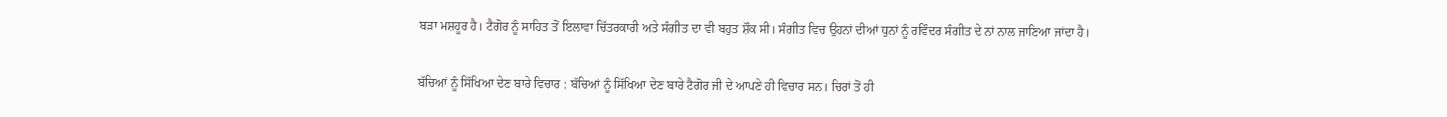ਬੜਾ ਮਸ਼ਹੂਰ ਹੈ। ਟੈਗੋਰ ਨੂੰ ਸਾਹਿਤ ਤੋਂ ਇਲਾਵਾ ਚਿੱਤਰਕਾਰੀ ਅਤੇ ਸੰਗੀਤ ਦਾ ਵੀ ਬਹੁਤ ਸ਼ੌਕ ਸੀ। ਸੰਗੀਤ ਵਿਚ ਉਹਨਾਂ ਦੀਆਂ ਧੁਨਾਂ ਨੂੰ ਰਵਿੰਦਰ ਸੰਗੀਤ ਦੇ ਨਾਂ ਨਾਲ ਜਾਣਿਆ ਜਾਂਦਾ ਹੈ।

ਬੱਚਿਆਂ ਨੂੰ ਸਿੱਖਿਆ ਦੇਣ ਬਾਰੇ ਵਿਚਾਰ : ਬੱਚਿਆਂ ਨੂੰ ਸਿੱਖਿਆ ਦੇਣ ਬਾਰੇ ਟੈਗੋਰ ਜੀ ਦੇ ਆਪਣੇ ਹੀ ਵਿਚਾਰ ਸਨ। ਚਿਰਾਂ ਤੋਂ ਹੀ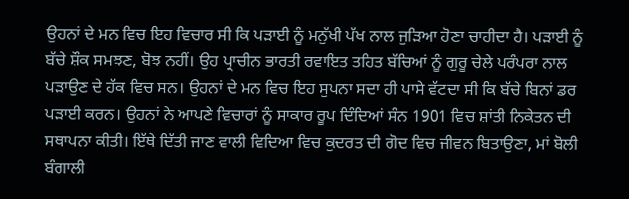ਉਹਨਾਂ ਦੇ ਮਨ ਵਿਚ ਇਹ ਵਿਚਾਰ ਸੀ ਕਿ ਪੜਾਈ ਨੂੰ ਮਨੁੱਖੀ ਪੱਖ ਨਾਲ ਜੁੜਿਆ ਹੋਣਾ ਚਾਹੀਦਾ ਹੈ। ਪੜਾਈ ਨੂੰ ਬੱਚੇ ਸ਼ੌਕ ਸਮਝਣ, ਬੋਝ ਨਹੀਂ। ਉਹ ਪ੍ਰਾਚੀਨ ਭਾਰਤੀ ਰਵਾਇਤ ਤਹਿਤ ਬੱਚਿਆਂ ਨੂੰ ਗੁਰੂ ਚੇਲੇ ਪਰੰਪਰਾ ਨਾਲ ਪੜਾਉਣ ਦੇ ਹੱਕ ਵਿਚ ਸਨ। ਉਹਨਾਂ ਦੇ ਮਨ ਵਿਚ ਇਹ ਸੁਪਨਾ ਸਦਾ ਹੀ ਪਾਸੇ ਵੱਟਦਾ ਸੀ ਕਿ ਬੱਚੇ ਬਿਨਾਂ ਡਰ ਪੜਾਈ ਕਰਨ। ਉਹਨਾਂ ਨੇ ਆਪਣੇ ਵਿਚਾਰਾਂ ਨੂੰ ਸਾਕਾਰ ਰੂਪ ਦਿੰਦਿਆਂ ਸੰਨ 1901 ਵਿਚ ਸ਼ਾਂਤੀ ਨਿਕੇਤਨ ਦੀ ਸਥਾਪਨਾ ਕੀਤੀ। ਇੱਥੇ ਦਿੱਤੀ ਜਾਣ ਵਾਲੀ ਵਿਦਿਆ ਵਿਚ ਕੁਦਰਤ ਦੀ ਗੋਦ ਵਿਚ ਜੀਵਨ ਬਿਤਾਉਣਾ, ਮਾਂ ਬੋਲੀ ਬੰਗਾਲੀ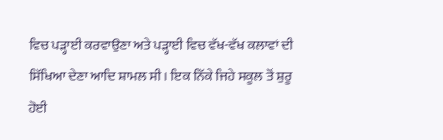ਵਿਚ ਪੜ੍ਹਾਈ ਕਰਵਾਉਣਾ ਅਤੇ ਪੜ੍ਹਾਈ ਵਿਚ ਵੱਖ-ਵੱਖ ਕਲਾਵਾਂ ਦੀ ਸਿੱਖਿਆ ਦੇਣਾ ਆਦਿ ਸ਼ਾਮਲ ਸੀ। ਇਕ ਨਿੱਕੇ ਜਿਹੇ ਸਕੂਲ ਤੋਂ ਸ਼ੁਰੂ ਹੋਈ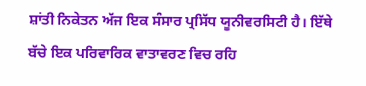ਸ਼ਾਂਤੀ ਨਿਕੇਤਨ ਅੱਜ ਇਕ ਸੰਸਾਰ ਪ੍ਰਸਿੱਧ ਯੂਨੀਵਰਸਿਟੀ ਹੈ। ਇੱਥੇ ਬੱਚੇ ਇਕ ਪਰਿਵਾਰਿਕ ਵਾਤਾਵਰਣ ਵਿਚ ਰਹਿ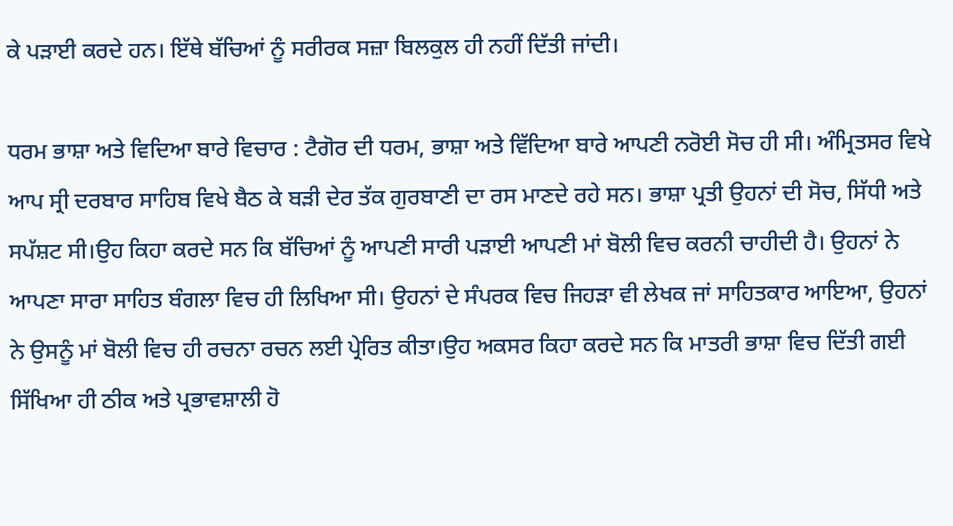ਕੇ ਪੜਾਈ ਕਰਦੇ ਹਨ। ਇੱਥੇ ਬੱਚਿਆਂ ਨੂੰ ਸਰੀਰਕ ਸਜ਼ਾ ਬਿਲਕੁਲ ਹੀ ਨਹੀਂ ਦਿੱਤੀ ਜਾਂਦੀ।

ਧਰਮ ਭਾਸ਼ਾ ਅਤੇ ਵਿਦਿਆ ਬਾਰੇ ਵਿਚਾਰ : ਟੈਗੋਰ ਦੀ ਧਰਮ, ਭਾਸ਼ਾ ਅਤੇ ਵਿੱਦਿਆ ਬਾਰੇ ਆਪਣੀ ਨਰੋਈ ਸੋਚ ਹੀ ਸੀ। ਅੰਮ੍ਰਿਤਸਰ ਵਿਖੇ ਆਪ ਸ੍ਰੀ ਦਰਬਾਰ ਸਾਹਿਬ ਵਿਖੇ ਬੈਠ ਕੇ ਬੜੀ ਦੇਰ ਤੱਕ ਗੁਰਬਾਣੀ ਦਾ ਰਸ ਮਾਣਦੇ ਰਹੇ ਸਨ। ਭਾਸ਼ਾ ਪ੍ਰਤੀ ਉਹਨਾਂ ਦੀ ਸੋਚ, ਸਿੱਧੀ ਅਤੇ ਸਪੱਸ਼ਟ ਸੀ।ਉਹ ਕਿਹਾ ਕਰਦੇ ਸਨ ਕਿ ਬੱਚਿਆਂ ਨੂੰ ਆਪਣੀ ਸਾਰੀ ਪੜਾਈ ਆਪਣੀ ਮਾਂ ਬੋਲੀ ਵਿਚ ਕਰਨੀ ਚਾਹੀਦੀ ਹੈ। ਉਹਨਾਂ ਨੇ ਆਪਣਾ ਸਾਰਾ ਸਾਹਿਤ ਬੰਗਲਾ ਵਿਚ ਹੀ ਲਿਖਿਆ ਸੀ। ਉਹਨਾਂ ਦੇ ਸੰਪਰਕ ਵਿਚ ਜਿਹੜਾ ਵੀ ਲੇਖਕ ਜਾਂ ਸਾਹਿਤਕਾਰ ਆਇਆ, ਉਹਨਾਂ ਨੇ ਉਸਨੂੰ ਮਾਂ ਬੋਲੀ ਵਿਚ ਹੀ ਰਚਨਾ ਰਚਨ ਲਈ ਪ੍ਰੇਰਿਤ ਕੀਤਾ।ਉਹ ਅਕਸਰ ਕਿਹਾ ਕਰਦੇ ਸਨ ਕਿ ਮਾਤਰੀ ਭਾਸ਼ਾ ਵਿਚ ਦਿੱਤੀ ਗਈ ਸਿੱਖਿਆ ਹੀ ਠੀਕ ਅਤੇ ਪ੍ਰਭਾਵਸ਼ਾਲੀ ਹੋ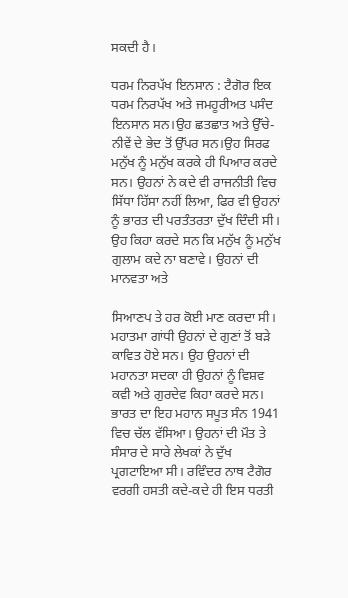ਸਕਦੀ ਹੈ।

ਧਰਮ ਨਿਰਪੱਖ ਇਨਸਾਨ : ਟੈਗੋਰ ਇਕ ਧਰਮ ਨਿਰਪੱਖ ਅਤੇ ਜਮਹੂਰੀਅਤ ਪਸੰਦ ਇਨਸਾਨ ਸਨ।ਉਹ ਛਤਛਾਤ ਅਤੇ ਉੱਚੇ-ਨੀਵੇਂ ਦੇ ਭੇਦ ਤੋਂ ਉੱਪਰ ਸਨ।ਉਹ ਸਿਰਫ ਮਨੁੱਖ ਨੂੰ ਮਨੁੱਖ ਕਰਕੇ ਹੀ ਪਿਆਰ ਕਰਦੇ ਸਨ। ਉਹਨਾਂ ਨੇ ਕਦੇ ਵੀ ਰਾਜਨੀਤੀ ਵਿਚ ਸਿੱਧਾ ਹਿੱਸਾ ਨਹੀਂ ਲਿਆ, ਫਿਰ ਵੀ ਉਹਨਾਂ ਨੂੰ ਭਾਰਤ ਦੀ ਪਰਤੰਤਰਤਾ ਦੁੱਖ ਦਿੰਦੀ ਸੀ। ਉਹ ਕਿਹਾ ਕਰਦੇ ਸਨ ਕਿ ਮਨੁੱਖ ਨੂੰ ਮਨੁੱਖ ਗੁਲਾਮ ਕਦੇ ਨਾ ਬਣਾਵੇ। ਉਹਨਾਂ ਦੀ ਮਾਨਵਤਾ ਅਤੇ

ਸਿਆਣਪ ਤੇ ਹਰ ਕੋਈ ਮਾਣ ਕਰਦਾ ਸੀ। ਮਹਾਤਮਾ ਗਾਂਧੀ ਉਹਨਾਂ ਦੇ ਗੁਣਾਂ ਤੋਂ ਬੜੇ ਕਾਵਿਤ ਹੋਏ ਸਨ। ਉਹ ਉਹਨਾਂ ਦੀ ਮਹਾਨਤਾ ਸਦਕਾ ਹੀ ਉਹਨਾਂ ਨੂੰ ਵਿਸ਼ਵ ਕਵੀ ਅਤੇ ਗੁਰਦੇਵ ਕਿਹਾ ਕਰਦੇ ਸਨ। ਭਾਰਤ ਦਾ ਇਹ ਮਹਾਨ ਸਪੂਤ ਸੰਨ 1941 ਵਿਚ ਚੱਲ ਵੱਸਿਆ। ਉਹਨਾਂ ਦੀ ਮੌਤ ਤੇ ਸੰਸਾਰ ਦੇ ਸਾਰੇ ਲੇਖਕਾਂ ਨੇ ਦੁੱਖ ਪ੍ਰਗਟਾਇਆ ਸੀ। ਰਵਿੰਦਰ ਨਾਥ ਟੈਗੋਰ ਵਰਗੀ ਹਸਤੀ ਕਦੇ-ਕਦੇ ਹੀ ਇਸ ਧਰਤੀ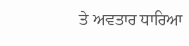ਤੇ ਅਵਤਾਰ ਧਾਰਿਆ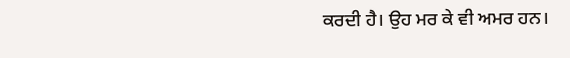ਕਰਦੀ ਹੈ। ਉਹ ਮਰ ਕੇ ਵੀ ਅਮਰ ਹਨ।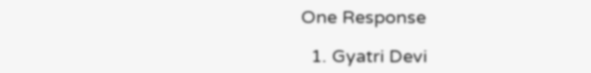One Response

  1. Gyatri Devi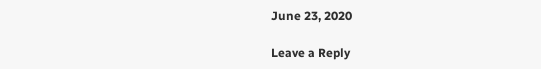June 23, 2020

Leave a Reply